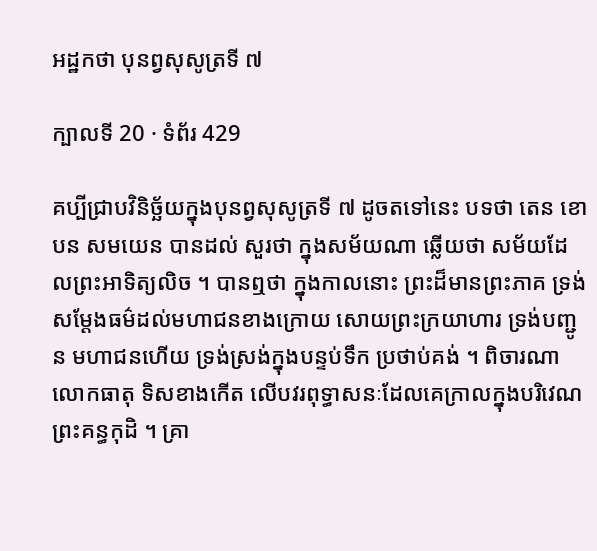អដ្ឋកថា បុនព្វសុសូត្រទី ៧

ក្បាលទី 20 · ទំព័រ 429

គប្បីជ្រាបវិនិច្ឆ័យក្នុងបុនព្វសុសូត្រទី ៧ ដូចតទៅនេះ បទថា តេន ខោ បន សមយេន បានដល់ សួរថា ក្នុងសម័យណា ឆ្លើយថា សម័យដែលព្រះអាទិត្យលិច ។ បានឮថា ក្នុងកាលនោះ ព្រះដ៏មានព្រះភាគ ទ្រង់សម្តែងធម៌ដល់មហាជនខាងក្រោយ សោយព្រះក្រយាហារ ទ្រង់បញ្ជូន មហាជនហើយ ទ្រង់ស្រង់ក្នុងបន្ទប់ទឹក ប្រថាប់គង់ ។ ពិចារណាលោកធាតុ ទិសខាងកើត លើបវរពុទ្ធាសនៈដែលគេក្រាលក្នុងបរិវេណព្រះគន្ធកុដិ ។ គ្រា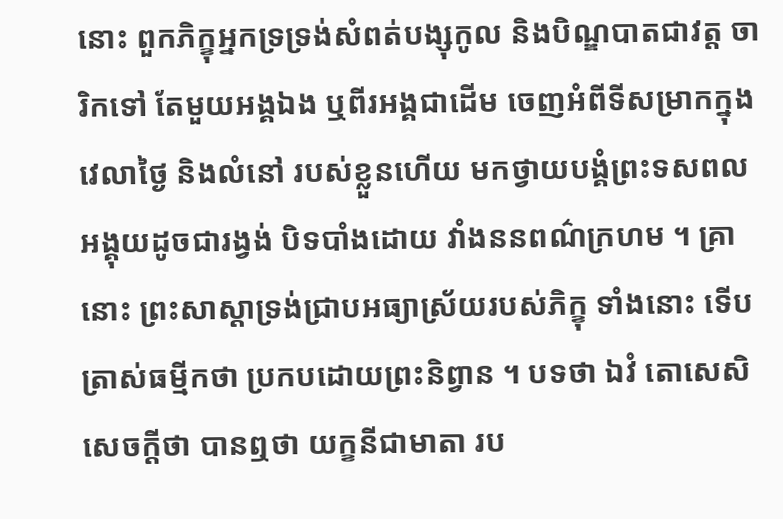នោះ ពួកភិក្ខុអ្នកទ្រទ្រង់សំពត់បង្សុកូល និងបិណ្ឌបាតជាវត្ត ចារិកទៅ តែមួយអង្គឯង ឬពីរអង្គជាដើម ចេញអំពីទីសម្រាកក្នុងវេលាថ្ងៃ និងលំនៅ របស់ខ្លួនហើយ មកថ្វាយបង្គំព្រះទសពល អង្គុយដូចជារង្វង់ បិទបាំងដោយ វាំងននពណ៌ក្រហម ។ គ្រានោះ ព្រះសាស្តាទ្រង់ជ្រាបអធ្យាស្រ័យរបស់ភិក្ខុ ទាំងនោះ ទើបត្រាស់ធម្មីកថា ប្រកបដោយព្រះនិព្វាន ។ បទថា ឯវំ តោសេសិ សេចក្តីថា បានឮថា យក្ខនីជាមាតា រប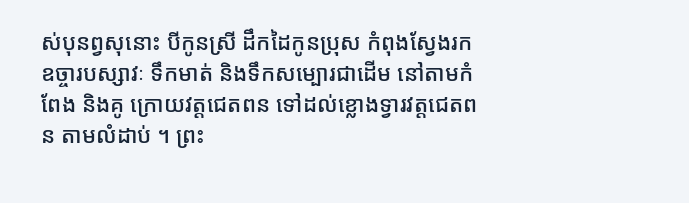ស់បុនព្វសុនោះ បីកូនស្រី ដឹកដៃកូនប្រុស កំពុងស្វែងរកឧច្ចារបស្សាវៈ ទឹកមាត់ និងទឹកសម្បោរជាដើម នៅតាមកំពែង និងគូ ក្រោយវត្តជេតពន ទៅដល់ខ្លោងទ្វារវត្តជេតពន តាមលំដាប់ ។ ព្រះ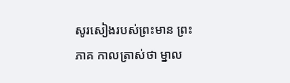សូរសៀងរបស់ព្រះមាន ព្រះភាគ កាលត្រាស់ថា ម្នាល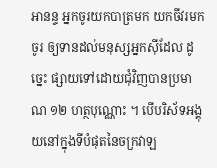អានន្ទ អ្នកចូរយកបាត្រមក យកចីវរមក ចូរ ឲ្យទានដល់មនុស្សអ្នកស៊ីដែល ដូច្នេះ ផ្សាយទៅដោយជុំវិញបានប្រមាណ ១២ ហត្ថបុណ្ណោះ ។ បើបរិស័ទអង្គុយនៅក្នុងទីបំផុតនៃចក្រវាឡ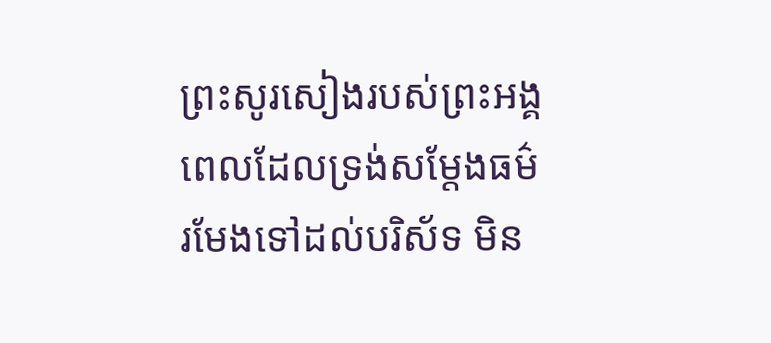ព្រះសូរសៀងរបស់ព្រះអង្គ ពេលដែលទ្រង់សម្តែងធម៌ រមែងទៅដល់បរិស័ទ មិន